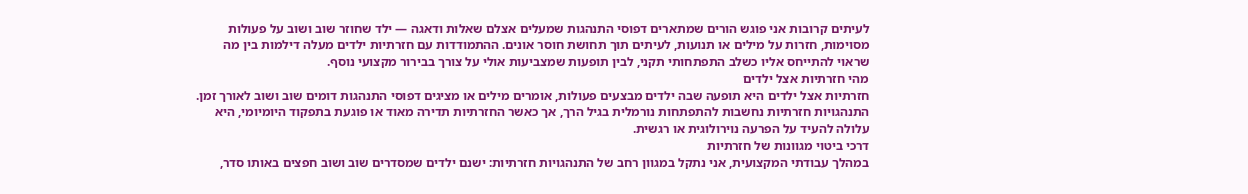לעיתים קרובות אני פוגש הורים שמתארים דפוסי התנהגות שמעלים אצלם שאלות ודאגה — ילד שחוזר שוב ושוב על פעולות מסוימות, חזרות על מילים או תנועות, לעיתים תוך תחושת חוסר אונים. ההתמודדות עם חזרתיות ילדים מעלה דילמות בין מה שראוי להתייחס אליו כשלב התפתחותי תקני, לבין תופעות שמצביעות אולי על צורך בבירור מקצועי נוסף.
מהי חזרתיות אצל ילדים
חזרתיות אצל ילדים היא תופעה שבה ילדים מבצעים פעולות, אומרים מילים או מציגים דפוסי התנהגות דומים שוב ושוב לאורך זמן. התנהגויות חזרתיות נחשבות להתפתחות נורמלית בגיל הרך, אך כאשר החזרתיות תדירה מאוד או פוגעת בתפקוד היומיומי, היא עלולה להעיד על הפרעה נוירולוגית או רגשית.
דרכי ביטוי מגוונות של חזרתיות
במהלך עבודתי המקצועית, אני נתקל במגוון רחב של התנהגויות חזרתיות: ישנם ילדים שמסדרים שוב ושוב חפצים באותו סדר,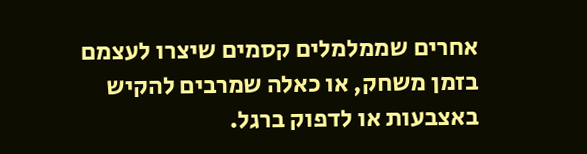אחרים שממלמלים קסמים שיצרו לעצמם בזמן משחק, או כאלה שמרבים להקיש באצבעות או לדפוק ברגל.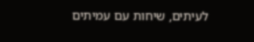לעיתים, שיחות עם עמיתים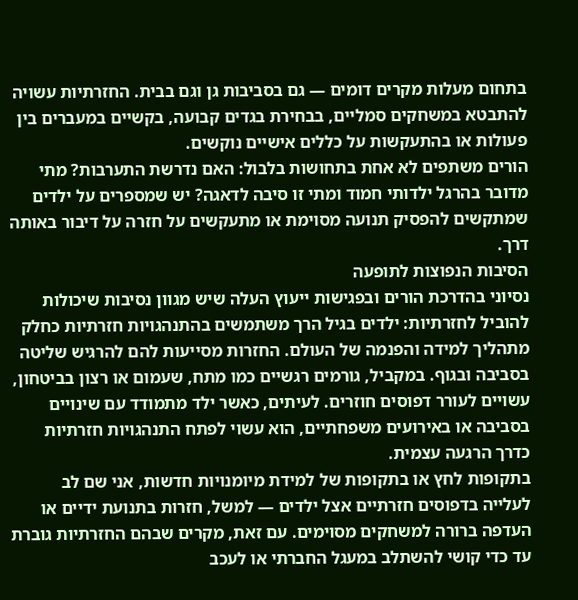בתחום מעלות מקרים דומים — גם בסביבות גן וגם בבית. החזרתיות עשויה להתבטא במשחקים סמליים, בבחירת בגדים קבועה, בקשיים במעברים בין פעולות או בהתעקשות על כללים אישיים נוקשים.
הורים משתפים לא אחת בתחושות בלבול: האם נדרשת התערבות? מתי מדובר בהרגל ילדותי חמוד ומתי זו סיבה לדאגה? יש שמספרים על ילדים שמתקשים להפסיק תנועה מסוימת או מתעקשים על חזרה על דיבור באותה דרך.
הסיבות הנפוצות לתופעה
נסיוני בהדרכת הורים ובפגישות ייעוץ העלה שיש מגוון נסיבות שיכולות להוביל לחזרתיות: ילדים בגיל הרך משתמשים בהתנהגויות חזרתיות כחלק מתהליך למידה והפנמה של העולם. החזרות מסייעות להם להרגיש שליטה בסביבה ובגוף. במקביל, גורמים רגשיים כמו מתח, שעמום או רצון בביטחון, עשויים לעורר דפוסים חוזרים. לעיתים, כאשר ילד מתמודד עם שינויים בסביבה או באירועים משפחתיים, הוא עשוי לפתח התנהגויות חזרתיות כדרך הרגעה עצמית.
בתקופות לחץ או בתקופות של למידת מיומנויות חדשות, אני שם לב לעלייה בדפוסים חזרתיים אצל ילדים — למשל, חזרות בתנועת ידיים או העדפה ברורה למשחקים מסוימים. עם זאת, מקרים שבהם החזרתיות גוברת עד כדי קושי להשתלב במעגל החברתי או לעכב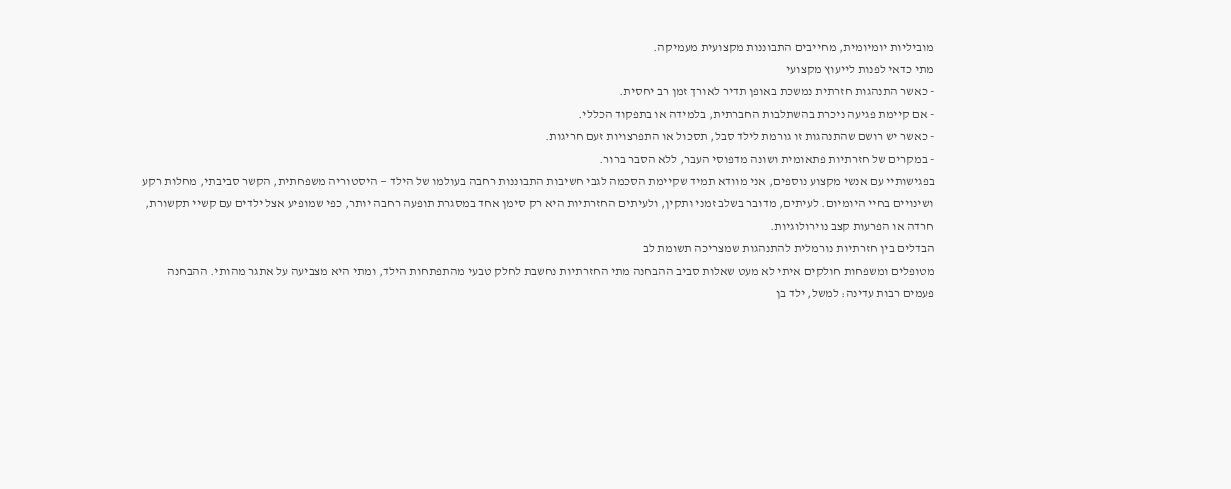מוביליות יומיומית, מחייבים התבוננות מקצועית מעמיקה.
מתי כדאי לפנות לייעוץ מקצועי
- כאשר התנהגות חזרתית נמשכת באופן תדיר לאורך זמן רב יחסית.
- אם קיימת פגיעה ניכרת בהשתלבות החברתית, בלמידה או בתפקוד הכללי.
- כאשר יש רושם שהתנהגות זו גורמת לילד סבל, תסכול או התפרצויות זעם חריגות.
- במקרים של חזרתיות פתאומית ושונה מדפוסי העבר, ללא הסבר ברור.
בפגישותיי עם אנשי מקצוע נוספים, אני מוודא תמיד שקיימת הסכמה לגבי חשיבות התבוננות רחבה בעולמו של הילד — היסטוריה משפחתית, הקשר סביבתי, מחלות רקע ושינויים בחיי היומיום. לעיתים, מדובר בשלב זמני ותקין, ולעיתים החזרתיות היא רק סימן אחד במסגרת תופעה רחבה יותר, כפי שמופיע אצל ילדים עם קשיי תקשורת, חרדה או הפרעות קצב נוירולוגיות.
הבדלים בין חזרתיות נורמלית להתנהגות שמצריכה תשומת לב
מטופלים ומשפחות חולקים איתי לא מעט שאלות סביב ההבחנה מתי החזרתיות נחשבת לחלק טבעי מהתפתחות הילד, ומתי היא מצביעה על אתגר מהותי. ההבחנה פעמים רבות עדינה: למשל, ילד בן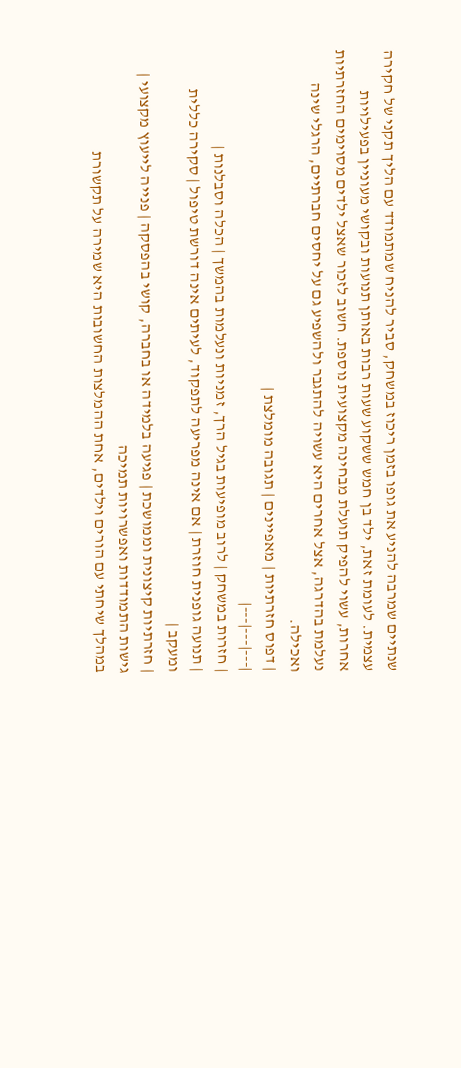שנתיים שמרבה להניע את גופו בזמן ריכוז במשחק, סביר להניח שמתמודד עם הליך תקני של חקירה עצמית. לעומת זאת, ילד בן חמש ששקוע שעות רבות באותן תנועות ובקושי מעוניין בפעילויות אחרות, עשוי להפיק תועלת מבחינה מקצועית נוספת. חשוב לזכור שאצל ילדים מסוימים החזרתיות נעלמת בהדרגה, אצל אחרים היא עשויה להתגבר ולהשפיע גם על יחסים חברתיים, הרגלי שינה ואכילה.
| דפוס חזרתיות | מאפיינים | תגובה מומלצת |
|---|---|---|
| חזרות במשחק | לרוב מופיעות בגיל הרך, זמניות ונעלמות בהמשך | הכלה וסבלנות |
| תנועה גופנית חוזרת | אם אינה מפריעה לתפקוד, לעיתים אינה דורשת טיפול | סקירה כללית ומעקב |
| חזרתיות קיצונית וממושכת | פגיעה בלמידה או בחברה, קושי בהפסקה | פנייה לייעוץ מקצועי |
גישות התמודדות ואפשרויות תמיכה
במהלך שיחתי עם הורים וילדים, אחת ההמלצות החשובות היא שמירה על תקשורת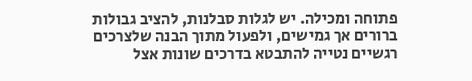פתוחה ומכילה. יש לגלות סבלנות, להציב גבולות ברורים אך גמישים, ולפעול מתוך הבנה שלצרכים רגשיים נטייה להתבטא בדרכים שונות אצל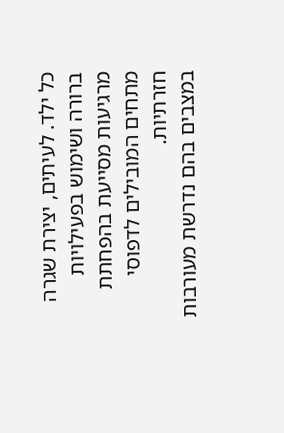כל ילד. לעיתים, יצירת שגרה ברורה ושימוש בפעילויות מרגיעות מסייעת בהפחתת מתחים המובילים לדפוסי חזרתיות.
במצבים בהם נדרשת מעורבות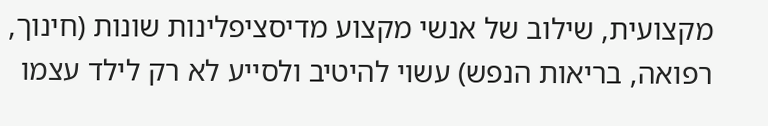מקצועית, שילוב של אנשי מקצוע מדיסציפלינות שונות (חינוך, רפואה, בריאות הנפש) עשוי להיטיב ולסייע לא רק לילד עצמו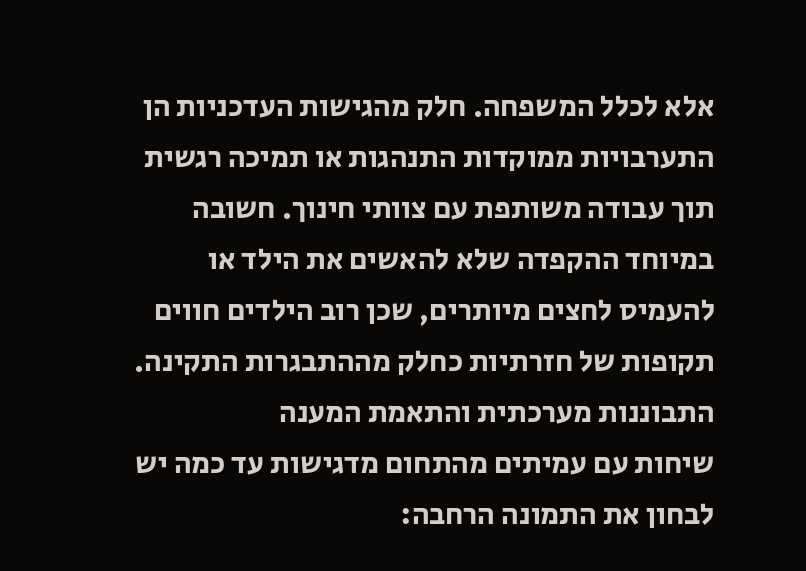אלא לכלל המשפחה. חלק מהגישות העדכניות הן התערבויות ממוקדות התנהגות או תמיכה רגשית תוך עבודה משותפת עם צוותי חינוך. חשובה במיוחד ההקפדה שלא להאשים את הילד או להעמיס לחצים מיותרים, שכן רוב הילדים חווים תקופות של חזרתיות כחלק מההתבגרות התקינה.
התבוננות מערכתית והתאמת המענה
שיחות עם עמיתים מהתחום מדגישות עד כמה יש לבחון את התמונה הרחבה: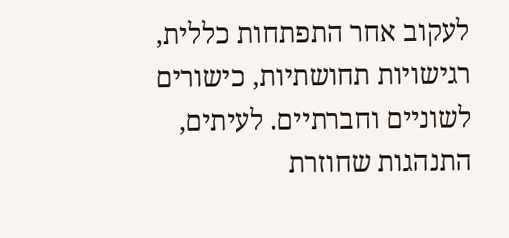לעקוב אחר התפתחות כללית, רגישויות תחושתיות, כישורים לשוניים וחברתיים. לעיתים, התנהגות שחוזרת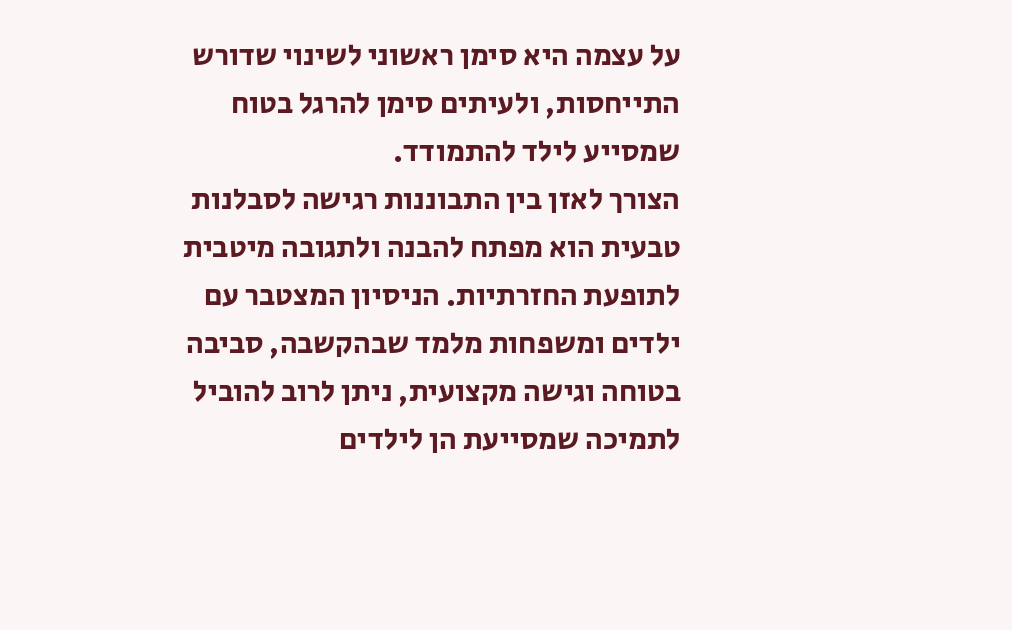על עצמה היא סימן ראשוני לשינוי שדורש התייחסות, ולעיתים סימן להרגל בטוח שמסייע לילד להתמודד.
הצורך לאזן בין התבוננות רגישה לסבלנות טבעית הוא מפתח להבנה ולתגובה מיטבית לתופעת החזרתיות. הניסיון המצטבר עם ילדים ומשפחות מלמד שבהקשבה, סביבה בטוחה וגישה מקצועית, ניתן לרוב להוביל לתמיכה שמסייעת הן לילדים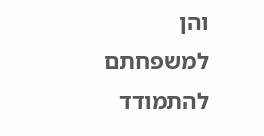והן למשפחתם להתמודד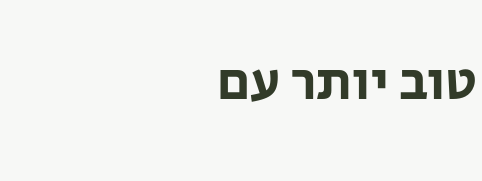טוב יותר עם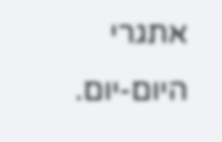אתגרי היום-יום.